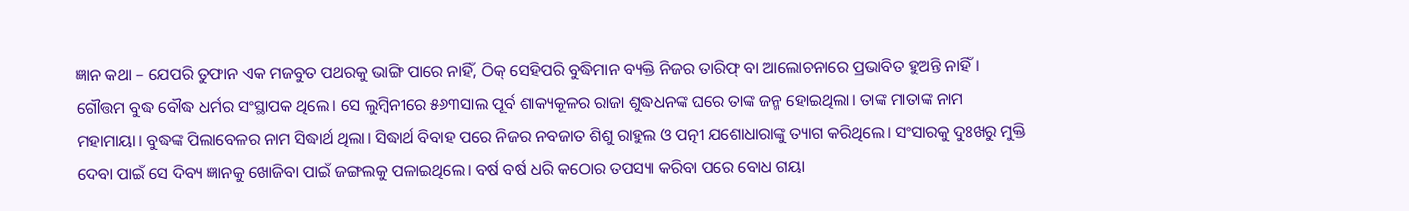ଜ୍ଞାନ କଥା – ଯେପରି ତୁଫାନ ଏକ ମଜବୁତ ପଥରକୁ ଭାଙ୍ଗି ପାରେ ନାହିଁ, ଠିକ୍ ସେହିପରି ବୁଦ୍ଧିମାନ ବ୍ୟକ୍ତି ନିଜର ତାରିଫ୍ ବା ଆଲୋଚନାରେ ପ୍ରଭାବିତ ହୁଅନ୍ତି ନାହିଁ।
ଗୌତ୍ତମ ବୁଦ୍ଧ ବୌଦ୍ଧ ଧର୍ମର ସଂସ୍ଥାପକ ଥିଲେ। ସେ ଲୁମ୍ବିନୀରେ ୫୬୩ସାଲ ପୂର୍ବ ଶାକ୍ୟକୂଳର ରାଜା ଶୁଦ୍ଧଧନଙ୍କ ଘରେ ତାଙ୍କ ଜନ୍ମ ହୋଇଥିଲା। ତାଙ୍କ ମାତାଙ୍କ ନାମ ମହାମାୟା। ବୁଦ୍ଧଙ୍କ ପିଲାବେଳର ନାମ ସିଦ୍ଧାର୍ଥ ଥିଲା। ସିଦ୍ଧାର୍ଥ ବିବାହ ପରେ ନିଜର ନବଜାତ ଶିଶୁ ରାହୁଲ ଓ ପତ୍ନୀ ଯଶୋଧାରାଙ୍କୁ ତ୍ୟାଗ କରିଥିଲେ। ସଂସାରକୁ ଦୁଃଖରୁ ମୁକ୍ତି ଦେବା ପାଇଁ ସେ ଦିବ୍ୟ ଜ୍ଞାନକୁ ଖୋଜିବା ପାଇଁ ଜଙ୍ଗଲକୁ ପଳାଇଥିଲେ। ବର୍ଷ ବର୍ଷ ଧରି କଠୋର ତପସ୍ୟା କରିବା ପରେ ବୋଧ ଗୟା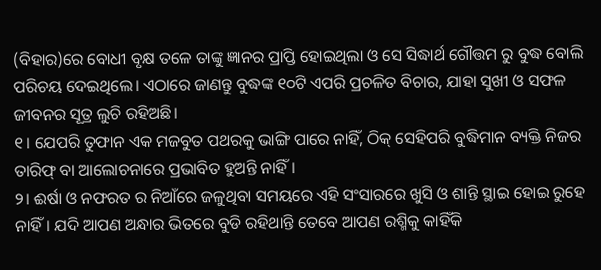(ବିହାର)ରେ ବୋଧୀ ବୃକ୍ଷ ତଳେ ତାଙ୍କୁ ଜ୍ଞାନର ପ୍ରାପ୍ତି ହୋଇଥିଲା ଓ ସେ ସିଦ୍ଧାର୍ଥ ଗୌତ୍ତମ ରୁ ବୁଦ୍ଧ ବୋଲି ପରିଚୟ ଦେଇଥିଲେ। ଏଠାରେ ଜାଣନ୍ତୁ ବୁଦ୍ଧଙ୍କ ୧୦ଟି ଏପରି ପ୍ରଚଳିତ ବିଚାର, ଯାହା ସୁଖୀ ଓ ସଫଳ ଜୀବନର ସୂତ୍ର ଲୁଚି ରହିଅଛି।
୧। ଯେପରି ତୁଫାନ ଏକ ମଜବୁତ ପଥରକୁ ଭାଙ୍ଗି ପାରେ ନାହିଁ, ଠିକ୍ ସେହିପରି ବୁଦ୍ଧିମାନ ବ୍ୟକ୍ତି ନିଜର ତାରିଫ୍ ବା ଆଲୋଚନାରେ ପ୍ରଭାବିତ ହୁଅନ୍ତି ନାହିଁ।
୨। ଈର୍ଷା ଓ ନଫରତ ର ନିଆଁରେ ଜଳୁଥିବା ସମୟରେ ଏହି ସଂସାରରେ ଖୁସି ଓ ଶାନ୍ତି ସ୍ଥାଇ ହୋଇ ରୁହେ ନାହିଁ। ଯଦି ଆପଣ ଅନ୍ଧାର ଭିତରେ ବୁଡି ରହିଥାନ୍ତି ତେବେ ଆପଣ ରଶ୍ମିକୁ କାହିଁକି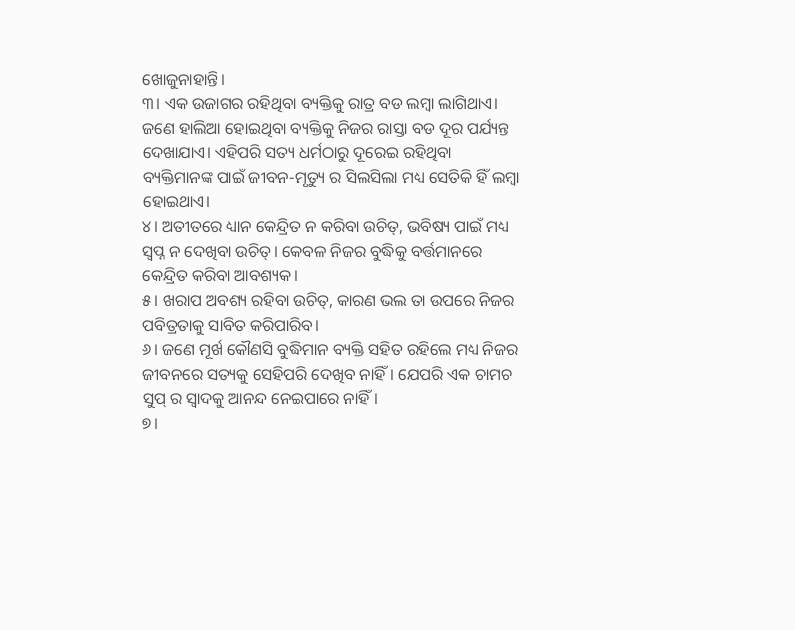ଖୋଜୁନାହାନ୍ତି।
୩। ଏକ ଉଜାଗର ରହିଥିବା ବ୍ୟକ୍ତିକୁ ରାତ୍ର ବଡ ଲମ୍ବା ଲାଗିଥାଏ। ଜଣେ ହାଲିଆ ହୋଇଥିବା ବ୍ୟକ୍ତିକୁ ନିଜର ରାସ୍ତା ବଡ ଦୂର ପର୍ଯ୍ୟନ୍ତ ଦେଖାଯାଏ। ଏହିପରି ସତ୍ୟ ଧର୍ମଠାରୁ ଦୂରେଇ ରହିଥିବା ବ୍ୟକ୍ତିମାନଙ୍କ ପାଇଁ ଜୀବନ-ମୃତ୍ୟୁ ର ସିଲସିଲା ମଧ୍ୟ ସେତିକି ହିଁ ଲମ୍ବା ହୋଇଥାଏ।
୪। ଅତୀତରେ ଧ୍ୟାନ କେନ୍ଦ୍ରିତ ନ କରିବା ଉଚିତ୍, ଭବିଷ୍ୟ ପାଇଁ ମଧ୍ୟ ସ୍ଵପ୍ନ ନ ଦେଖିବା ଉଚିତ୍। କେବଳ ନିଜର ବୁଦ୍ଧିକୁ ବର୍ତ୍ତମାନରେ କେନ୍ଦ୍ରିତ କରିବା ଆବଶ୍ୟକ।
୫। ଖରାପ ଅବଶ୍ୟ ରହିବା ଉଚିତ୍, କାରଣ ଭଲ ତା ଉପରେ ନିଜର ପବିତ୍ରତାକୁ ସାବିତ କରିପାରିବ।
୬। ଜଣେ ମୂର୍ଖ କୌଣସି ବୁଦ୍ଧିମାନ ବ୍ୟକ୍ତି ସହିତ ରହିଲେ ମଧ୍ୟ ନିଜର ଜୀବନରେ ସତ୍ୟକୁ ସେହିପରି ଦେଖିବ ନାହିଁ। ଯେପରି ଏକ ଚାମଚ ସୁପ୍ ର ସ୍ଵାଦକୁ ଆନନ୍ଦ ନେଇପାରେ ନାହିଁ।
୭।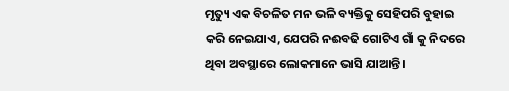ମୃତ୍ୟୁ ଏକ ବିଚଳିତ ମନ ଭଳି ବ୍ୟକ୍ତିକୁ ସେହିପରି ବୁହାଇ କରି ନେଇଯାଏ, ଯେପରି ନଈବଢି ଗୋଟିଏ ଗାଁ କୁ ନିଦରେ ଥିବା ଅବସ୍ଥାରେ ଲୋକମାନେ ଭାସି ଯାଆନ୍ତି।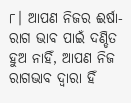୮। ଆପଣ ନିଜର ଈର୍ଷା-ରାଗ ଭାବ ପାଇଁ ଦଣ୍ଡିତ ହୁଅ ନାହିଁ, ଆପଣ ନିଜ ରାଗଭାବ ଦ୍ଵାରା ହିଁ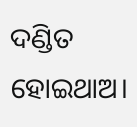ଦଣ୍ଡିତ ହୋଇଥାଅ।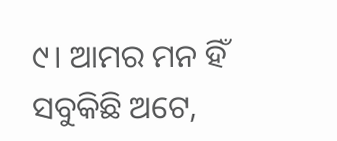୯। ଆମର ମନ ହିଁ ସବୁକିଛି ଅଟେ,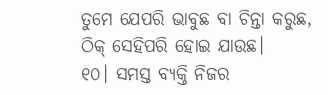ତୁମେ ଯେପରି ଭାବୁଛ ବା ଚିନ୍ତା କରୁଛ, ଠିକ୍ ସେହିପରି ହୋଇ ଯାଉଛ।
୧୦। ସମସ୍ତ ବ୍ୟକ୍ତି ନିଜର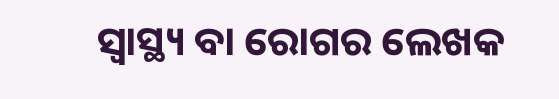ସ୍ୱାସ୍ଥ୍ୟ ବା ରୋଗର ଲେଖକ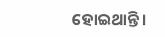ହୋଇଥାନ୍ତି।